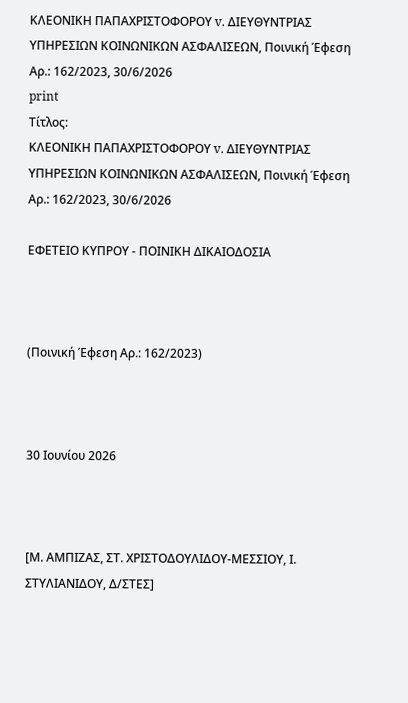ΚΛΕΟΝΙΚΗ ΠΑΠΑΧΡΙΣΤΟΦΟΡΟΥ v. ΔΙΕΥΘΥΝΤΡΙΑΣ ΥΠΗΡΕΣΙΩΝ ΚΟΙΝΩΝΙΚΩΝ ΑΣΦΑΛΙΣΕΩΝ, Ποινική Έφεση Αρ.: 162/2023, 30/6/2026
print
Τίτλος:
ΚΛΕΟΝΙΚΗ ΠΑΠΑΧΡΙΣΤΟΦΟΡΟΥ v. ΔΙΕΥΘΥΝΤΡΙΑΣ ΥΠΗΡΕΣΙΩΝ ΚΟΙΝΩΝΙΚΩΝ ΑΣΦΑΛΙΣΕΩΝ, Ποινική Έφεση Αρ.: 162/2023, 30/6/2026

ΕΦΕΤΕΙΟ ΚΥΠΡΟΥ ‑ ΠΟΙΝΙΚΗ ΔΙΚΑΙΟΔΟΣΙΑ



(Ποινική Έφεση Αρ.: 162/2023)



30 Ιουνίου 2026



[Μ. ΑΜΠΙΖΑΣ, ΣΤ. ΧΡΙΣΤΟΔΟΥΛΙΔΟΥ‑ΜΕΣΣΙΟΥ, Ι. ΣΤΥΛΙΑΝΙΔΟΥ, Δ/ΣΤΕΣ]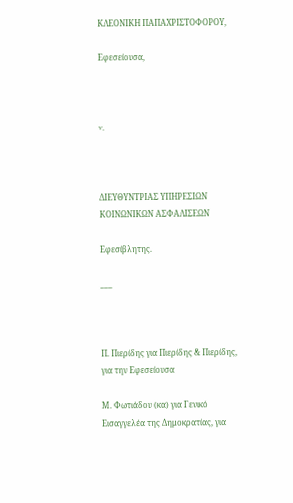ΚΛΕΟΝΙΚΗ ΠΑΠΑΧΡΙΣΤΟΦΟΡΟΥ,

Εφεσείουσα,



v.



ΔΙΕΥΘΥΝΤΡΙΑΣ ΥΠΗΡΕΣΙΩΝ ΚΟΙΝΩΝΙΚΩΝ ΑΣΦΑΛΙΣΕΩΝ

Εφεσίβλητης.

___



Π. Πιερίδης για Πιερίδης & Πιερίδης, για την Εφεσείουσα

Μ. Φωτιάδου (κα) για Γενικό Εισαγγελέα της Δημοκρατίας, για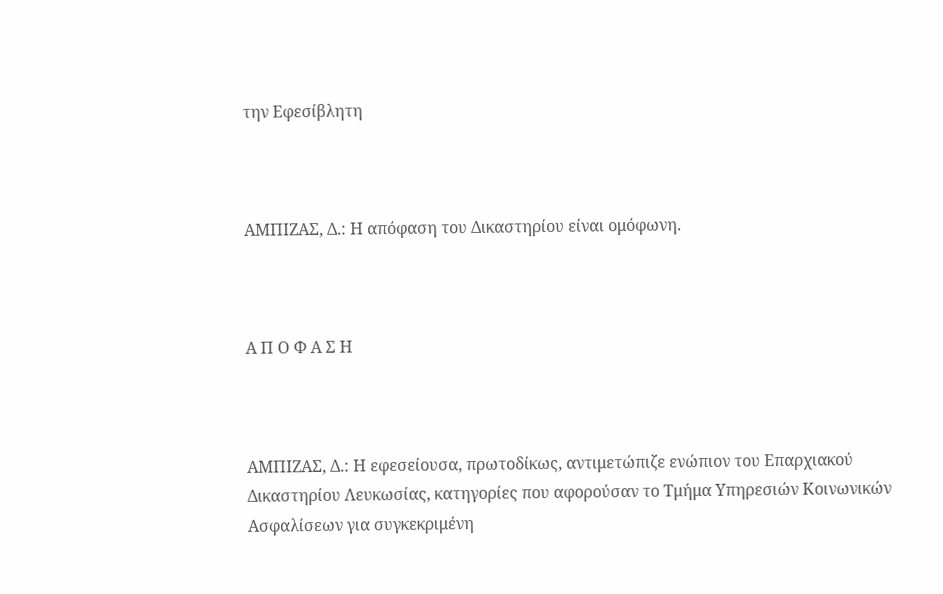την Εφεσίβλητη



ΑΜΠΙΖΑΣ, Δ.: Η απόφαση του Δικαστηρίου είναι ομόφωνη.



Α Π Ο Φ Α Σ Η



ΑΜΠΙΖΑΣ, Δ.: Η εφεσείουσα, πρωτοδίκως, αντιμετώπιζε ενώπιον του Επαρχιακού Δικαστηρίου Λευκωσίας, κατηγορίες που αφορούσαν το Τμήμα Υπηρεσιών Κοινωνικών Ασφαλίσεων για συγκεκριμένη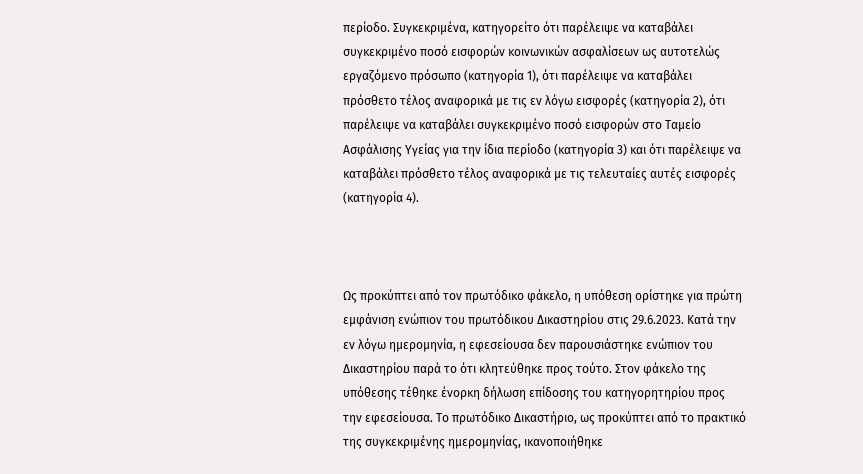περίοδο. Συγκεκριμένα, κατηγορείτο ότι παρέλειψε να καταβάλει συγκεκριμένο ποσό εισφορών κοινωνικών ασφαλίσεων ως αυτοτελώς εργαζόμενο πρόσωπο (κατηγορία 1), ότι παρέλειψε να καταβάλει πρόσθετο τέλος αναφορικά με τις εν λόγω εισφορές (κατηγορία 2), ότι παρέλειψε να καταβάλει συγκεκριμένο ποσό εισφορών στο Ταμείο Ασφάλισης Υγείας για την ίδια περίοδο (κατηγορία 3) και ότι παρέλειψε να καταβάλει πρόσθετο τέλος αναφορικά με τις τελευταίες αυτές εισφορές (κατηγορία 4).



Ως προκύπτει από τον πρωτόδικο φάκελο, η υπόθεση ορίστηκε για πρώτη εμφάνιση ενώπιον του πρωτόδικου Δικαστηρίου στις 29.6.2023. Κατά την εν λόγω ημερομηνία, η εφεσείουσα δεν παρουσιάστηκε ενώπιον του Δικαστηρίου παρά το ότι κλητεύθηκε προς τούτο. Στον φάκελο της υπόθεσης τέθηκε ένορκη δήλωση επίδοσης του κατηγορητηρίου προς την εφεσείουσα. Το πρωτόδικο Δικαστήριο, ως προκύπτει από το πρακτικό της συγκεκριμένης ημερομηνίας, ικανοποιήθηκε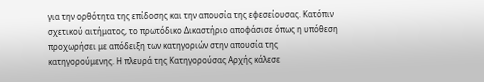για την ορθότητα της επίδοσης και την απουσία της εφεσείουσας. Κατόπιν σχετικού αιτήματος, το πρωτόδικο Δικαστήριο αποφάσισε όπως η υπόθεση προχωρήσει με απόδειξη των κατηγοριών στην απουσία της κατηγορούμενης. Η πλευρά της Κατηγορούσας Αρχής κάλεσε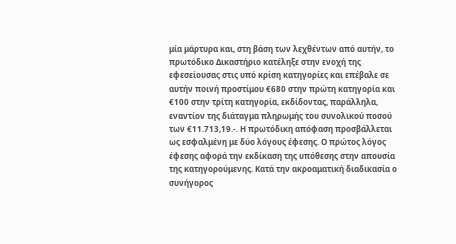μία μάρτυρα και, στη βάση των λεχθέντων από αυτήν, το πρωτόδικο Δικαστήριο κατέληξε στην ενοχή της εφεσείουσας στις υπό κρίση κατηγορίες και επέβαλε σε αυτήν ποινή προστίμου €680 στην πρώτη κατηγορία και €100 στην τρίτη κατηγορία, εκδίδοντας, παράλληλα, εναντίον της διάταγμα πληρωμής του συνολικού ποσού των €11.713,19.‑. Η πρωτόδικη απόφαση προσβάλλεται ως εσφαλμένη με δύο λόγους έφεσης. Ο πρώτος λόγος έφεσης αφορά την εκδίκαση της υπόθεσης στην απουσία της κατηγορούμενης. Κατά την ακροαματική διαδικασία ο συνήγορος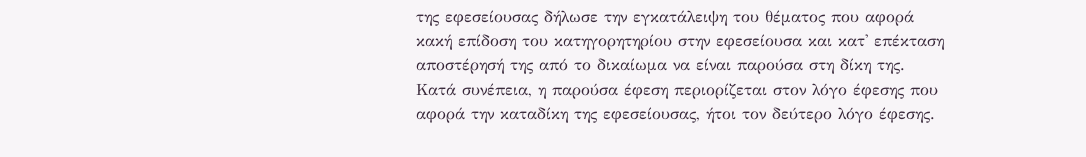της εφεσείουσας δήλωσε την εγκατάλειψη του θέματος που αφορά κακή επίδοση του κατηγορητηρίου στην εφεσείουσα και κατ' επέκταση αποστέρησή της από το δικαίωμα να είναι παρούσα στη δίκη της. Κατά συνέπεια, η παρούσα έφεση περιορίζεται στον λόγο έφεσης που αφορά την καταδίκη της εφεσείουσας, ήτοι τον δεύτερο λόγο έφεσης.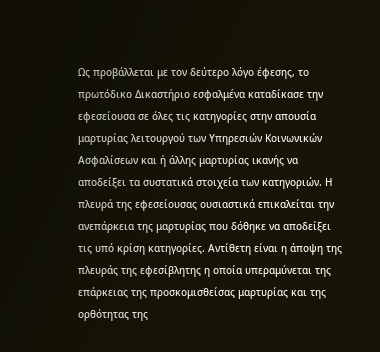Ως προβάλλεται με τον δεύτερο λόγο έφεσης, το πρωτόδικο Δικαστήριο εσφαλμένα καταδίκασε την εφεσείουσα σε όλες τις κατηγορίες στην απουσία μαρτυρίας λειτουργού των Υπηρεσιών Κοινωνικών Ασφαλίσεων και ή άλλης μαρτυρίας ικανής να αποδείξει τα συστατικά στοιχεία των κατηγοριών. Η πλευρά της εφεσείουσας ουσιαστικά επικαλείται την ανεπάρκεια της μαρτυρίας που δόθηκε να αποδείξει τις υπό κρίση κατηγορίες. Αντίθετη είναι η άποψη της πλευράς της εφεσίβλητης η οποία υπεραμύνεται της επάρκειας της προσκομισθείσας μαρτυρίας και της ορθότητας της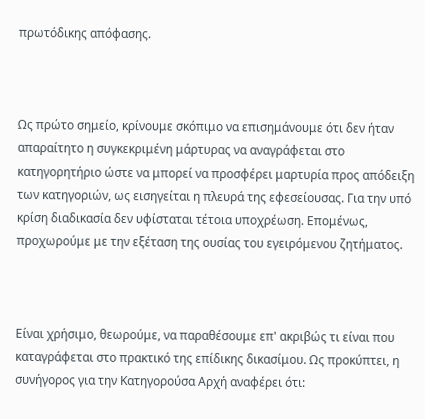πρωτόδικης απόφασης.



Ως πρώτο σημείο, κρίνουμε σκόπιμο να επισημάνουμε ότι δεν ήταν απαραίτητο η συγκεκριμένη μάρτυρας να αναγράφεται στο κατηγορητήριο ώστε να μπορεί να προσφέρει μαρτυρία προς απόδειξη των κατηγοριών, ως εισηγείται η πλευρά της εφεσείουσας. Για την υπό κρίση διαδικασία δεν υφίσταται τέτοια υποχρέωση. Επομένως, προχωρούμε με την εξέταση της ουσίας του εγειρόμενου ζητήματος.



Είναι χρήσιμο, θεωρούμε, να παραθέσουμε επ' ακριβώς τι είναι που καταγράφεται στο πρακτικό της επίδικης δικασίμου. Ως προκύπτει, η συνήγορος για την Κατηγορούσα Αρχή αναφέρει ότι: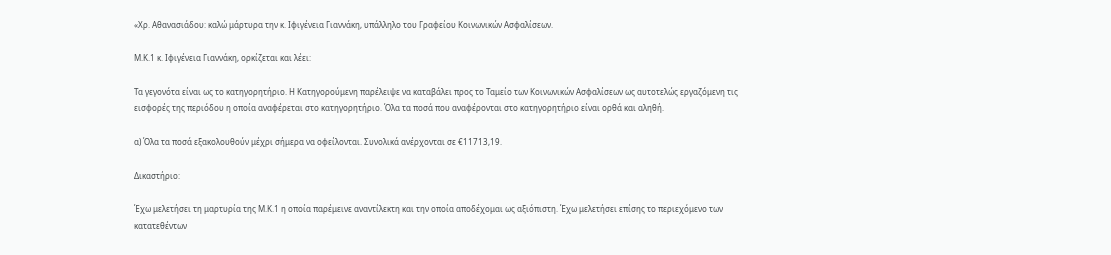«Χρ. Αθανασιάδου: καλώ μάρτυρα την κ. Ιφιγένεια Γιαννάκη, υπάλληλο του Γραφείου Κοινωνικών Ασφαλίσεων.

Μ.Κ.1 κ. Ιφιγένεια Γιαννάκη, ορκίζεται και λέει:

Τα γεγονότα είναι ως το κατηγορητήριο. Η Κατηγορούμενη παρέλειψε να καταβάλει προς το Ταμείο των Κοινωνικών Ασφαλίσεων ως αυτοτελώς εργαζόμενη τις εισφορές της περιόδου η οποία αναφέρεται στο κατηγορητήριο. Όλα τα ποσά που αναφέρονται στο κατηγορητήριο είναι ορθά και αληθή.

α) Όλα τα ποσά εξακολουθούν μέχρι σήμερα να οφείλονται. Συνολικά ανέρχονται σε €11713,19.

Δικαστήριο:

Έχω μελετήσει τη μαρτυρία της Μ.Κ.1 η οποία παρέμεινε αναντίλεκτη και την οποία αποδέχομαι ως αξιόπιστη. Έχω μελετήσει επίσης το περιεχόμενο των κατατεθέντων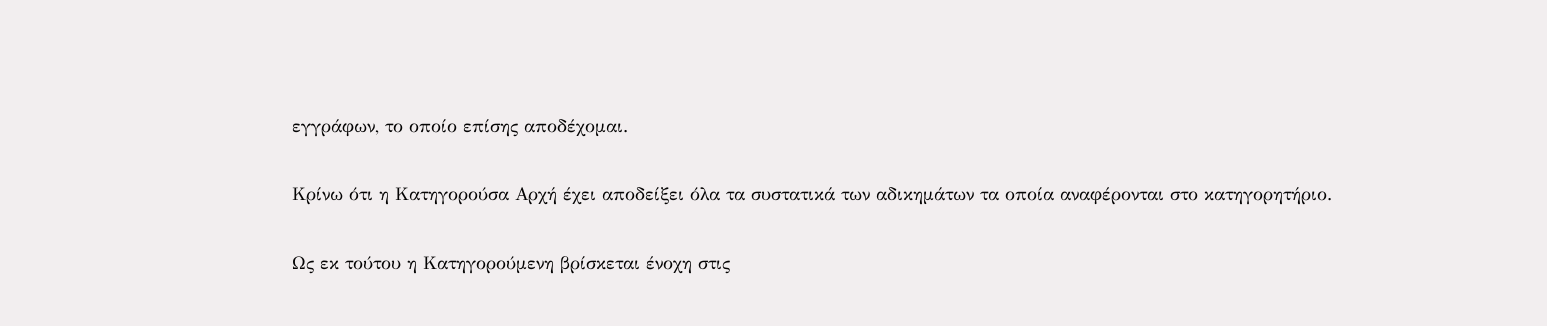εγγράφων, το οποίο επίσης αποδέχομαι.

Κρίνω ότι η Κατηγορούσα Αρχή έχει αποδείξει όλα τα συστατικά των αδικημάτων τα οποία αναφέρονται στο κατηγορητήριο.

Ως εκ τούτου η Κατηγορούμενη βρίσκεται ένοχη στις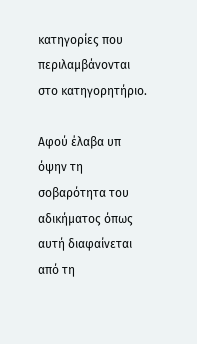κατηγορίες που περιλαμβάνονται στο κατηγορητήριο.

Αφού έλαβα υπ όψην τη σοβαρότητα του αδικήματος όπως αυτή διαφαίνεται από τη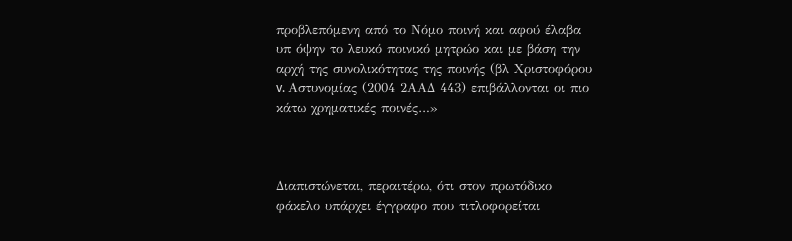προβλεπόμενη από το Νόμο ποινή και αφού έλαβα υπ όψην το λευκό ποινικό μητρώο και με βάση την αρχή της συνολικότητας της ποινής (βλ Χριστοφόρου v. Αστυνομίας (2004 2ΑΑΔ 443) επιβάλλονται οι πιο κάτω χρηματικές ποινές…»



Διαπιστώνεται, περαιτέρω, ότι στον πρωτόδικο φάκελο υπάρχει έγγραφο που τιτλοφορείται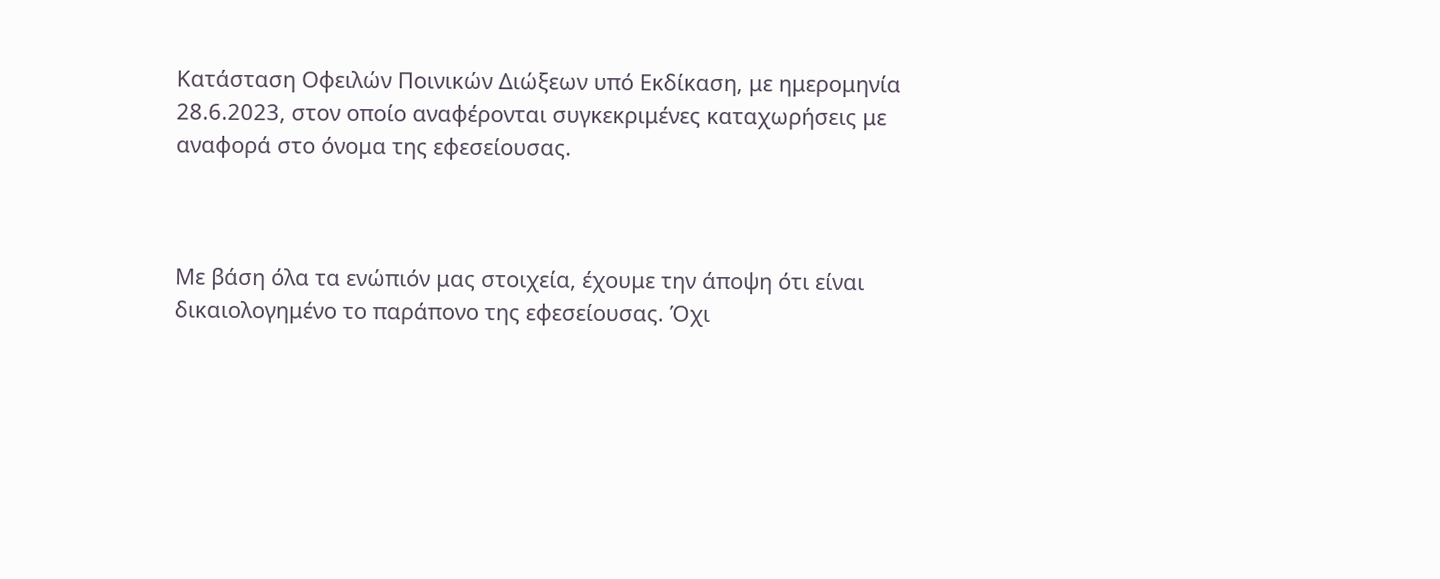Κατάσταση Οφειλών Ποινικών Διώξεων υπό Εκδίκαση, με ημερομηνία 28.6.2023, στον οποίο αναφέρονται συγκεκριμένες καταχωρήσεις με αναφορά στο όνομα της εφεσείουσας.



Με βάση όλα τα ενώπιόν μας στοιχεία, έχουμε την άποψη ότι είναι δικαιολογημένο το παράπονο της εφεσείουσας. Όχι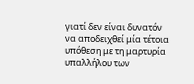γιατί δεν είναι δυνατόν να αποδειχθεί μία τέτοια υπόθεση με τη μαρτυρία υπαλλήλου των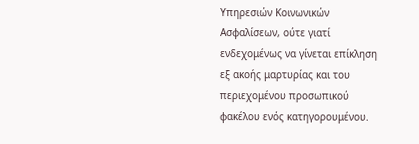Υπηρεσιών Κοινωνικών Ασφαλίσεων, ούτε γιατί ενδεχομένως να γίνεται επίκληση εξ ακοής μαρτυρίας και του περιεχομένου προσωπικού φακέλου ενός κατηγορουμένου.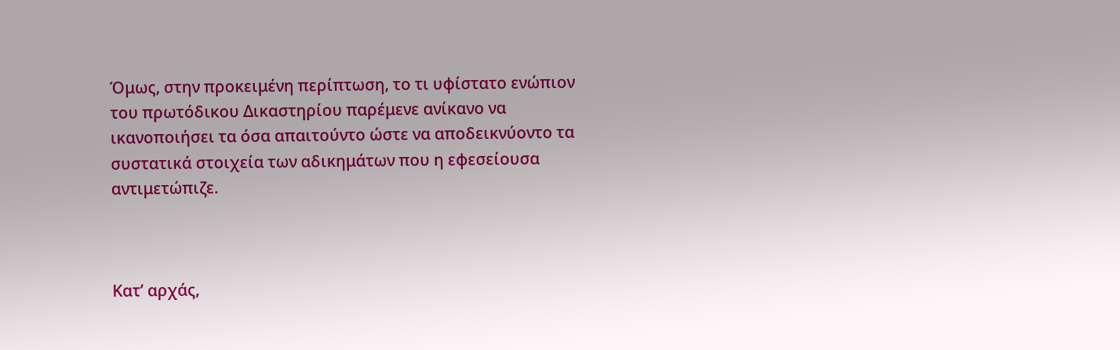Όμως, στην προκειμένη περίπτωση, το τι υφίστατο ενώπιον του πρωτόδικου Δικαστηρίου παρέμενε ανίκανο να ικανοποιήσει τα όσα απαιτούντο ώστε να αποδεικνύοντο τα συστατικά στοιχεία των αδικημάτων που η εφεσείουσα αντιμετώπιζε.



Κατ’ αρχάς,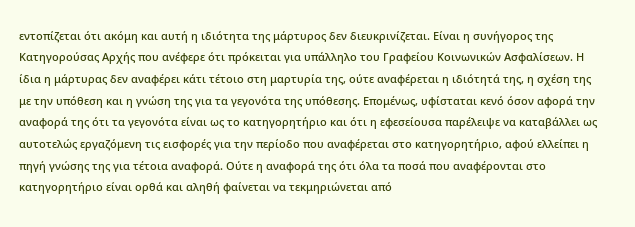εντοπίζεται ότι ακόμη και αυτή η ιδιότητα της μάρτυρος δεν διευκρινίζεται. Είναι η συνήγορος της Κατηγορούσας Αρχής που ανέφερε ότι πρόκειται για υπάλληλο του Γραφείου Κοινωνικών Ασφαλίσεων. Η ίδια η μάρτυρας δεν αναφέρει κάτι τέτοιο στη μαρτυρία της, ούτε αναφέρεται η ιδιότητά της, η σχέση της με την υπόθεση και η γνώση της για τα γεγονότα της υπόθεσης. Επομένως, υφίσταται κενό όσον αφορά την αναφορά της ότι τα γεγονότα είναι ως το κατηγορητήριο και ότι η εφεσείουσα παρέλειψε να καταβάλλει ως αυτοτελώς εργαζόμενη τις εισφορές για την περίοδο που αναφέρεται στο κατηγορητήριο, αφού ελλείπει η πηγή γνώσης της για τέτοια αναφορά. Ούτε η αναφορά της ότι όλα τα ποσά που αναφέρονται στο κατηγορητήριο είναι ορθά και αληθή φαίνεται να τεκμηριώνεται από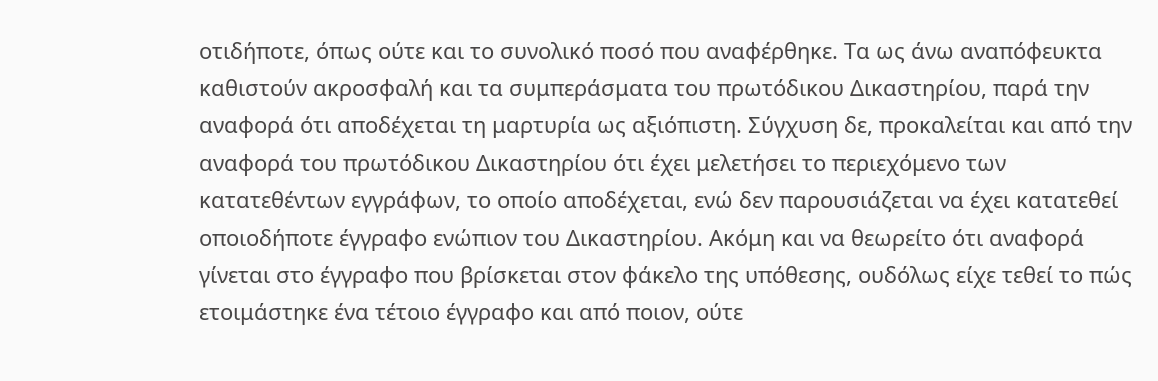οτιδήποτε, όπως ούτε και το συνολικό ποσό που αναφέρθηκε. Τα ως άνω αναπόφευκτα καθιστούν ακροσφαλή και τα συμπεράσματα του πρωτόδικου Δικαστηρίου, παρά την αναφορά ότι αποδέχεται τη μαρτυρία ως αξιόπιστη. Σύγχυση δε, προκαλείται και από την αναφορά του πρωτόδικου Δικαστηρίου ότι έχει μελετήσει το περιεχόμενο των κατατεθέντων εγγράφων, το οποίο αποδέχεται, ενώ δεν παρουσιάζεται να έχει κατατεθεί οποιοδήποτε έγγραφο ενώπιον του Δικαστηρίου. Ακόμη και να θεωρείτο ότι αναφορά γίνεται στο έγγραφο που βρίσκεται στον φάκελο της υπόθεσης, ουδόλως είχε τεθεί το πώς ετοιμάστηκε ένα τέτοιο έγγραφο και από ποιον, ούτε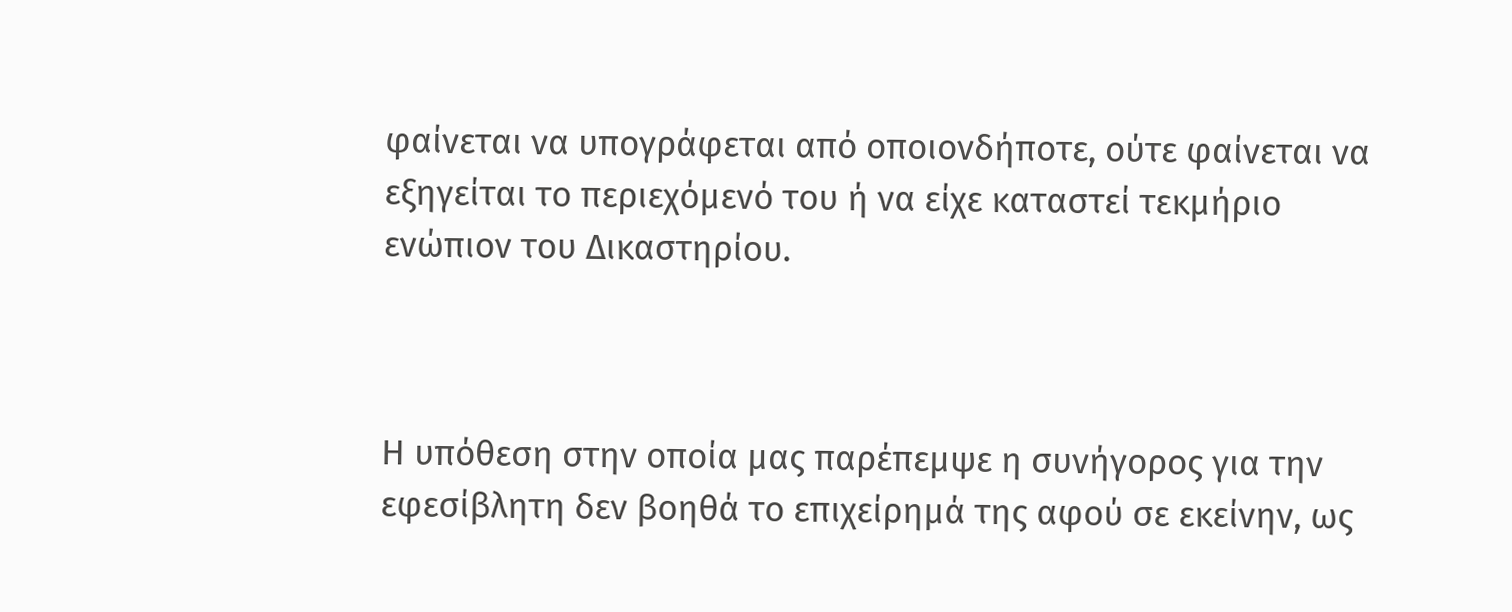φαίνεται να υπογράφεται από οποιονδήποτε, ούτε φαίνεται να εξηγείται το περιεχόμενό του ή να είχε καταστεί τεκμήριο ενώπιον του Δικαστηρίου.



Η υπόθεση στην οποία μας παρέπεμψε η συνήγορος για την εφεσίβλητη δεν βοηθά το επιχείρημά της αφού σε εκείνην, ως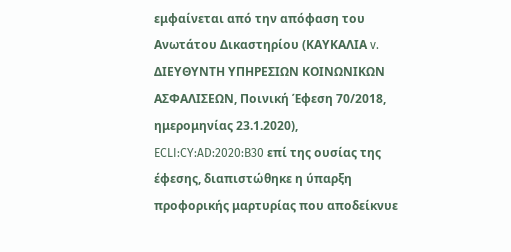εμφαίνεται από την απόφαση του Ανωτάτου Δικαστηρίου (ΚΑΥΚΑΛΙΑ v. ΔΙΕΥΘΥΝΤΗ ΥΠΗΡΕΣΙΩΝ ΚΟΙΝΩΝΙΚΩΝ ΑΣΦΑΛΙΣΕΩΝ, Ποινική Έφεση 70/2018, ημερομηνίας 23.1.2020), ECLI:CY:AD:2020:B30 επί της ουσίας της έφεσης, διαπιστώθηκε η ύπαρξη προφορικής μαρτυρίας που αποδείκνυε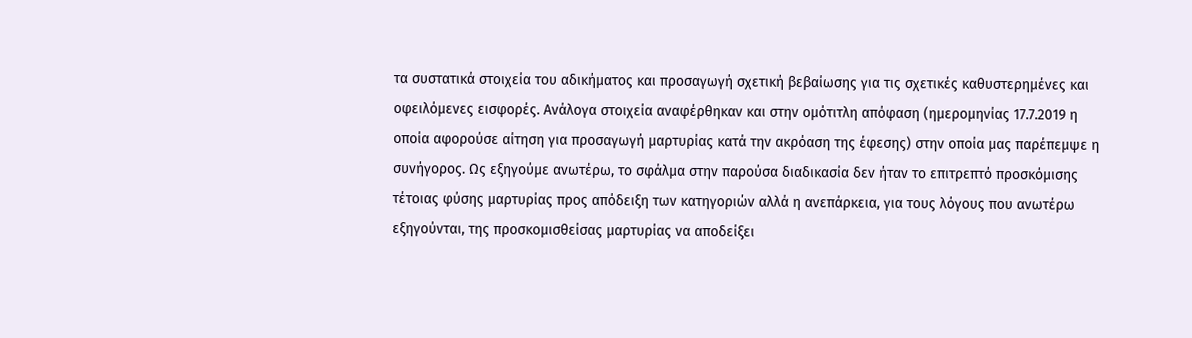τα συστατικά στοιχεία του αδικήματος και προσαγωγή σχετική βεβαίωσης για τις σχετικές καθυστερημένες και οφειλόμενες εισφορές. Ανάλογα στοιχεία αναφέρθηκαν και στην ομότιτλη απόφαση (ημερομηνίας 17.7.2019 η οποία αφορούσε αίτηση για προσαγωγή μαρτυρίας κατά την ακρόαση της έφεσης) στην οποία μας παρέπεμψε η συνήγορος. Ως εξηγούμε ανωτέρω, το σφάλμα στην παρούσα διαδικασία δεν ήταν το επιτρεπτό προσκόμισης τέτοιας φύσης μαρτυρίας προς απόδειξη των κατηγοριών αλλά η ανεπάρκεια, για τους λόγους που ανωτέρω εξηγούνται, της προσκομισθείσας μαρτυρίας να αποδείξει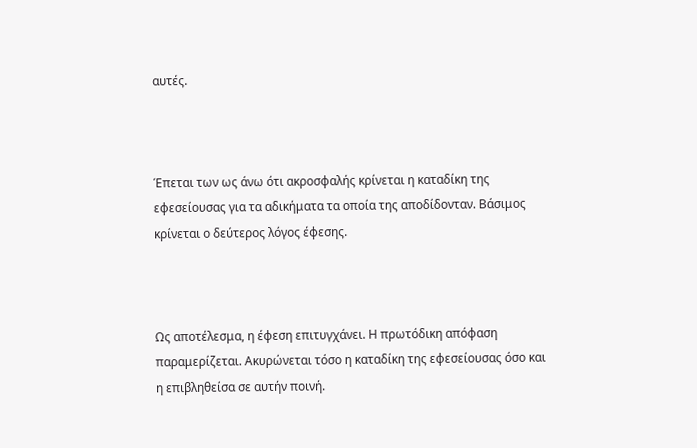αυτές.



Έπεται των ως άνω ότι ακροσφαλής κρίνεται η καταδίκη της εφεσείουσας για τα αδικήματα τα οποία της αποδίδονταν. Βάσιμος κρίνεται ο δεύτερος λόγος έφεσης.



Ως αποτέλεσμα, η έφεση επιτυγχάνει. Η πρωτόδικη απόφαση παραμερίζεται. Ακυρώνεται τόσο η καταδίκη της εφεσείουσας όσο και η επιβληθείσα σε αυτήν ποινή.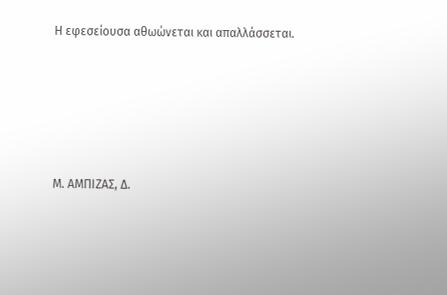Η εφεσείουσα αθωώνεται και απαλλάσσεται.





Μ. ΑΜΠΙΖΑΣ, Δ.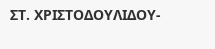ΣΤ. ΧΡΙΣΤΟΔΟΥΛΙΔΟΥ-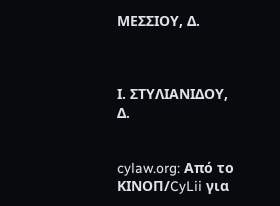ΜΕΣΣΙΟΥ, Δ.



Ι. ΣΤΥΛΙΑΝΙΔΟΥ, Δ.


cylaw.org: Από το ΚΙΝOΠ/CyLii για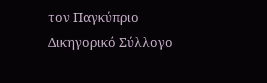τον Παγκύπριο Δικηγορικό Σύλλογο